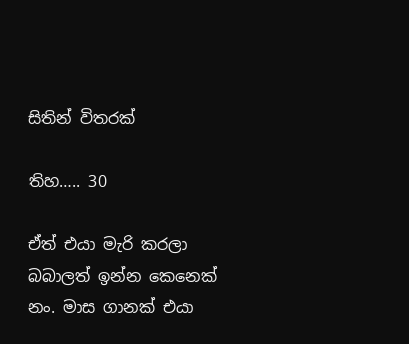සිතින් විතරක්

තිහ….. 30

ඒත් එයා මැරි කරලා බබාලත් ඉන්න කෙනෙක් නං. මාස ගානක් එයා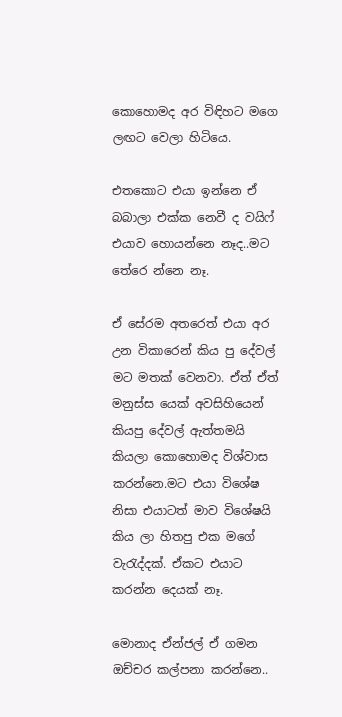කොහොමද අර විඳිහට මගෙ ලඟට වෙලා හිටියෙ.

එතකොට එයා ඉන්නෙ ඒ බබාලා එක්ක නෙවී ද වයිෆ් එයාව හොයන්නෙ නෑද..මට තේරෙ න්නෙ නෑ.

ඒ සේරම අතරෙත් එයා අර උන විකාරෙන් කිය පු දේවල් මට මතක් වෙනවා. ඒත් ඒත් මනුස්ස යෙක් අවසිහියෙන් කියපු දේවල් ඇත්තමයි කියලා කොහොමද විශ්වාස කරන්නෙ.මට එයා විශේෂ නිසා එයාටත් මාව විශේෂයි කිය ලා හිතපු එක මගේ වැරැද්දක්. ඒකට එයාට කරන්න දෙයක් නෑ.

මොනාද ඒන්ජල් ඒ ගමන ඔච්චර කල්පනා කරන්නෙ..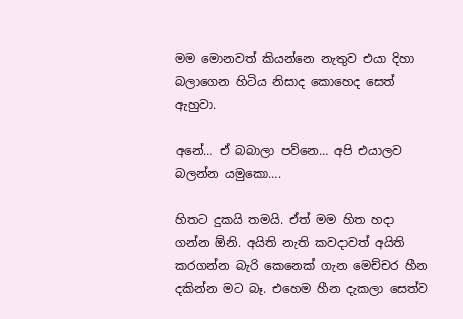මම මොනවත් කියන්නෙ නැතුව එයා දිහා බලාගෙන හිටිය නිසාද කොහෙද සෙත් ඇහුවා.

අනේ… ඒ බබාලා පව්නෙ… අපි එයාලව බලන්න යමුකො….

හිතට දුකයි තමයි. ඒත් මම හිත හදා ගන්න ඕනි. අයිති නැති කවදාවත් අයිති කරගන්න බැරි කෙනෙක් ගැන මෙච්චර හීන දකින්න මට බෑ. එහෙම හීන දැකලා සෙත්ව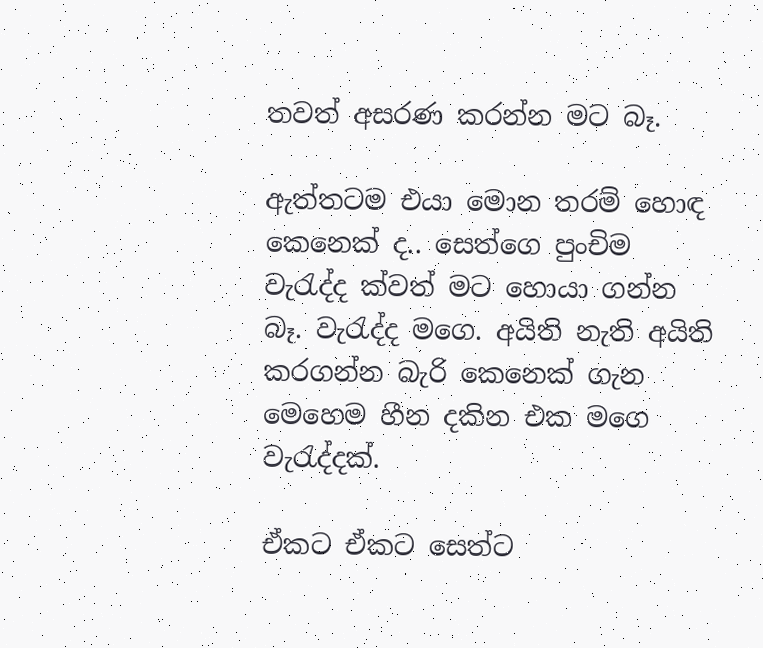තවත් අසරණ කරන්න මට බෑ.

ඇත්තටම එයා මොන තරම් හොඳ කෙනෙක් ද.. සෙත්ගෙ පුංචිම වැරැද්ද ක්වත් මට හොයා ගන්න බෑ. වැරැද්ද මගෙ. අයිති නැති අයිති කරගන්න බැරි කෙනෙක් ගැන මෙහෙම හීන දකින එක මගෙ වැරැද්දක්.

ඒකට ඒකට සෙත්ට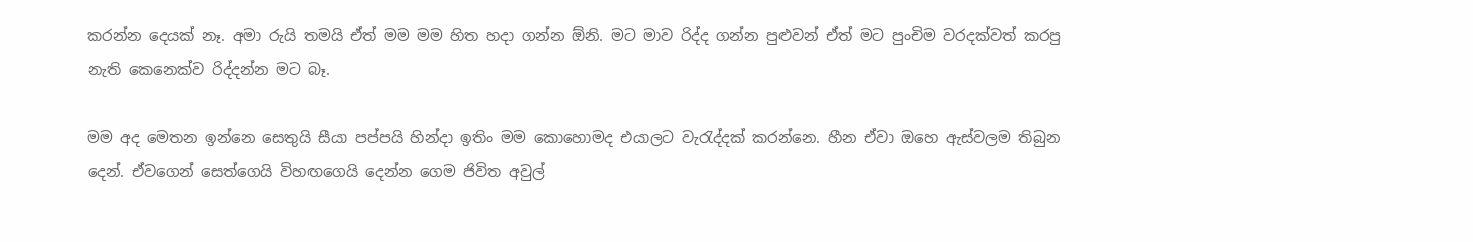කරන්න දෙයක් නෑ. අමා රුයි තමයි ඒත් මම මම හිත හදා ගන්න ඕනි. මට මාව රිද්ද ගන්න පුළුවන් ඒත් මට පුංචිම වරදක්වත් කරපු නැති කෙනෙක්ව රිද්දන්න මට බෑ.

මම අද මෙතන ඉන්නෙ සෙතුයි සීයා පප්පයි හින්දා ඉතිං මම කොහොමද එයාලට වැරැද්දක් කරන්නෙ. හීන ඒවා ඔහෙ ඇස්වලම තිබුන දෙන්. ඒවගෙන් සෙත්ගෙයි විහඟගෙයි දෙන්න ගෙම ජිවිත අවුල්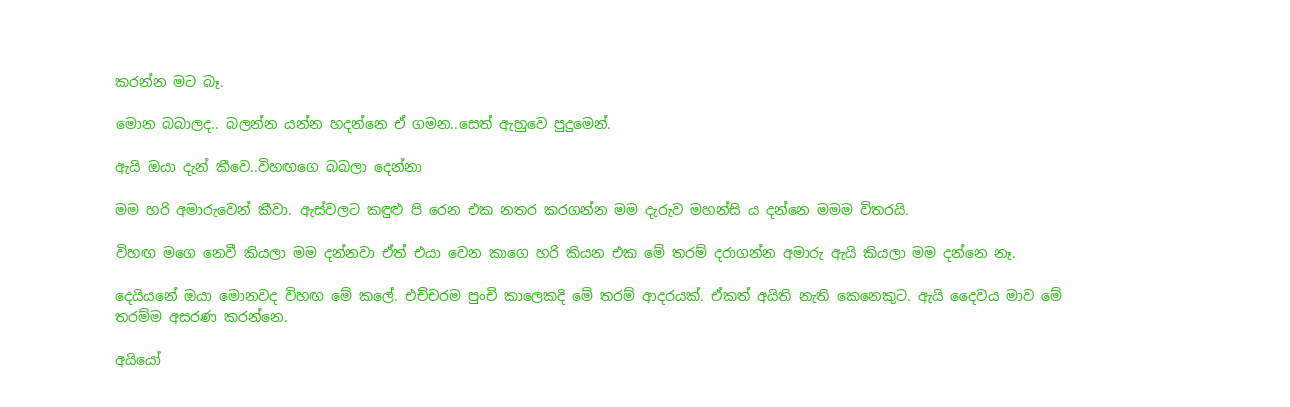කරන්න මට බෑ.

මොන බබාලද.. බලන්න යන්න හදන්නෙ ඒ ගමන..සෙත් ඇහුවෙ පුදුමෙන්.

ඇයි ඔයා දැන් කීවෙ..විහඟගෙ බබලා දෙන්නා

මම හරි අමාරුවෙන් කීවා. ඇස්වලට කඳුළු පි රෙන එක නතර කරගන්න මම දැරුව මහන්සි ය දන්නෙ මමම විතරයි.

විහඟ මගෙ නෙවී කියලා මම දන්නවා ඒත් එයා වෙන කාගෙ හරි කියන එක මේ තරම් දරාගන්න අමාරු ඇයි කියලා මම දන්නෙ නෑ.

දෙයියනේ ඔයා මොනවද විහඟ මේ කලේ. එච්චරම පුංචි කාලෙකදි මේ තරම් ආදරයක්. ඒකත් අයිති නැති කෙනෙකුට. ඇයි දෛවය මාව මේ තරම්ම අසරණ කරන්නෙ.

අයියෝ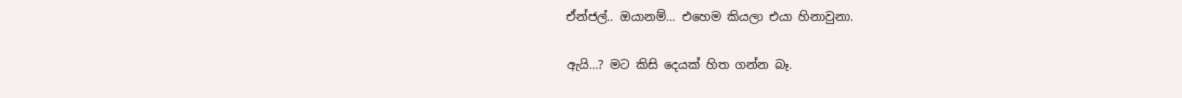ඒන්ජල්.. ඔයානම්… එහෙම කියලා එයා හිනාවුනා.

ඇයි…? මට කිසි දෙයක් හිත ගන්න බෑ.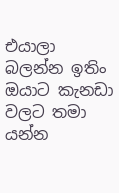එයාලා බලන්න ඉතිං ඔයාට කැනඩා වලට තමා යන්න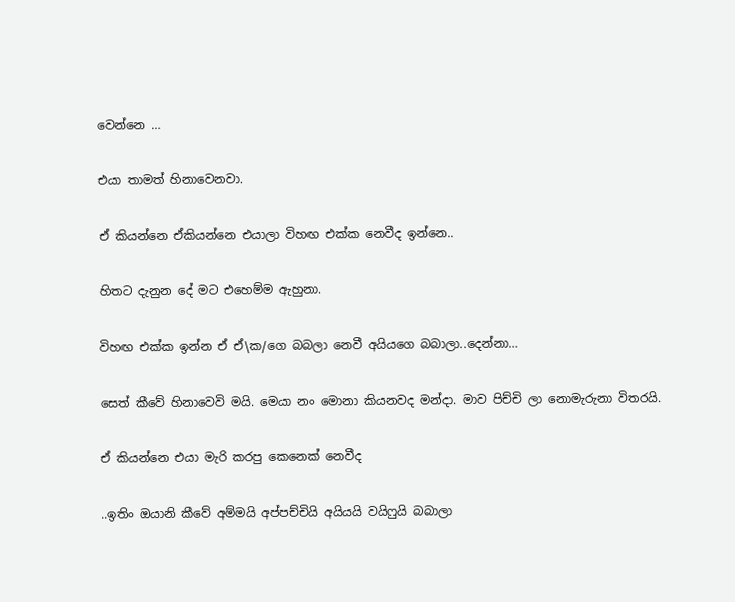වෙන්නෙ …

එයා තාමත් හිනාවෙනවා.

ඒ කියන්නෙ ඒකියන්නෙ එයාලා විහඟ එක්ක නෙවීද ඉන්නෙ..

හිතට දැනුන දේ මට එහෙම්ම ඇහුනා.

විහඟ එක්ක ඉන්න ඒ ඒ\ක/ගෙ බබලා නෙවී අයියගෙ බබාලා..දෙන්නා…

සෙත් කීවේ හිනාවෙවි මයි. මෙයා නං මොනා කියනවද මන්දා. මාව පිච්චි ලා නොමැරුනා විතරයි.

ඒ කියන්නෙ එයා මැරි කරපු කෙනෙක් නෙවීද

..ඉතිං ඔයානි කීවේ අම්මයි අප්පච්චියි අයියයි වයිෆුයි බබාලා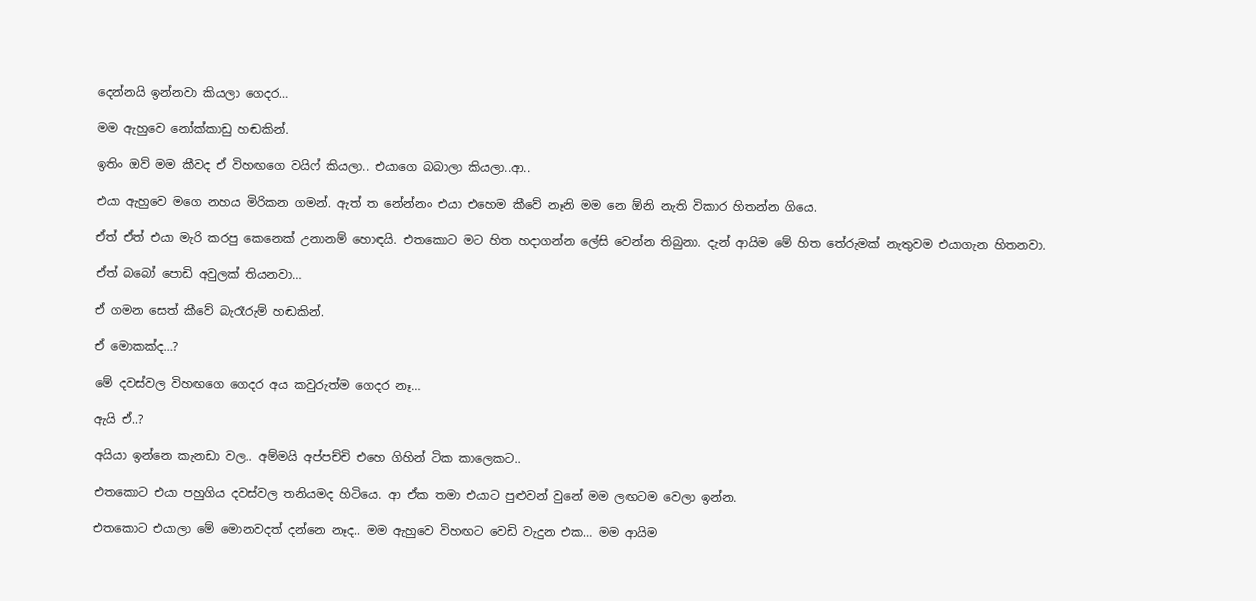දෙන්නයි ඉන්නවා කියලා ගෙදර…

මම ඇහුවෙ නෝක්කාඩු හඬකින්.

ඉතිං ඔව් මම කීවද ඒ විහඟගෙ වයිෆ් කියලා.. එයාගෙ බබාලා කියලා..ආ..

එයා ඇහුවෙ මගෙ නහය මිරිකන ගමන්. ඇත් ත නේන්නං එයා එහෙම කීවේ නෑනි මම නෙ ඕනි නැති විකාර හිතන්න ගියෙ.

ඒත් ඒත් එයා මැරි කරපු කෙනෙක් උනානම් හොඳයි. එතකොට මට හිත හදාගන්න ලේසි වෙන්න තිබුනා. දැන් ආයිම මේ හිත තේරුමක් නැතුවම එයාගැන හිතනවා.

ඒත් බබෝ පොඩි අවුලක් තියනවා…

ඒ ගමන සෙත් කීවේ බැරෑරුම් හඬකින්.

ඒ මොකක්ද…?

මේ දවස්වල විහඟගෙ ගෙදර අය කවුරුත්ම ගෙදර නෑ…

ඇයි ඒ..?

අයියා ඉන්නෙ කැනඩා වල.. අම්මයි අප්පච්චි එහෙ ගිහින් ටික කාලෙකට..

එතකොට එයා පහුගිය දවස්වල තනියමද හිටියෙ. ආ ඒක තමා එයාට පුළුවන් වුනේ මම ලඟටම වෙලා ඉන්න.

එතකොට එයාලා මේ මොනවදත් දන්නෙ නෑද.. මම ඇහුවෙ විහඟට වෙඩි වැදුන එක… මම ආයිම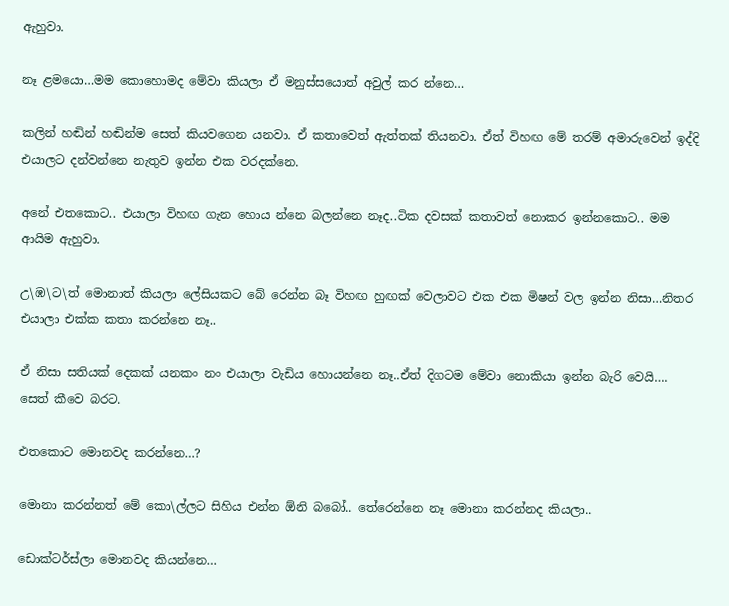ඇහුවා.

නෑ ළමයො…මම කොහොමද මේවා කියලා ඒ මනුස්සයොත් අවුල් කර න්නෙ…

කලින් හඬින් හඬින්ම සෙත් කියවගෙන යනවා. ඒ කතාවෙත් ඇත්තක් තියනවා. ඒත් විහඟ මේ තරම් අමාරුවෙන් ඉද්දි එයාලට දන්වන්නෙ නැතුව ඉන්න එක වරදක්නෙ.

අනේ එතකොට.. එයාලා විහඟ ගැන හොය න්නෙ බලන්නෙ නෑද..ටික දවසක් කතාවත් නොකර ඉන්නකොට.. මම ආයිම ඇහුවා.

උ\ඹ\ට\ත් මොනාත් කියලා ලේසියකට බේ රෙන්න බෑ විහඟ හුඟක් වෙලාවට එක එක මිෂන් වල ඉන්න නිසා…නිතර එයාලා එක්ක කතා කරන්නෙ නෑ..

ඒ නිසා සතියක් දෙකක් යනකං නං එයාලා වැඩිය හොයන්නෙ නෑ..ඒත් දිගටම මේවා නොකියා ඉන්න බැරි වෙයි…. සෙත් කීවෙ බරට.

එතකොට මොනවද කරන්නෙ…?

මොනා කරන්නත් මේ කො\ල්ලට සිහිය එන්න ඕනි බබෝ.. තේරෙන්නෙ නෑ මොනා කරන්නද කියලා..

ඩොක්ටර්ස්ලා මොනවද කියන්නෙ…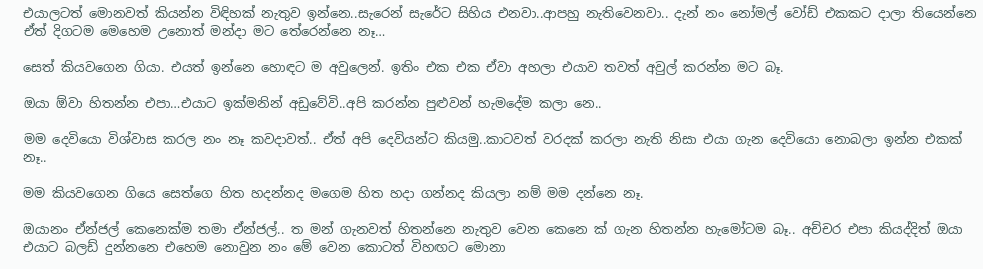එයාලටත් මොනවත් කියන්න විඳිහක් නැතුව ඉන්නෙ..සැරෙන් සැරේට සිහිය එනවා..ආපහු නැතිවෙනවා.. දැන් නං නෝමල් වෝඩ් එකකට දාලා තියෙන්නෙ ඒත් දිගටම මෙහෙම උනොත් මන්දා මට තේරෙන්නෙ නෑ…

සෙත් කියවගෙන ගියා. එයත් ඉන්නෙ හොඳට ම අවුලෙන්. ඉතිං එක එක ඒවා අහලා එයාව තවත් අවුල් කරන්න මට බෑ.

ඔයා ඕවා හිතන්න එපා…එයාට ඉක්මනින් අඩුවේවි..අපි කරන්න පුළුවන් හැමදේම කලා නෙ..

මම දෙවියො විශ්වාස කරල නං නෑ කවදාවත්.. ඒත් අපි දෙවියන්ට කියමු..කාටවත් වරදක් කරලා නැති නිසා එයා ගැන දෙවියො නොබලා ඉන්න එකක් නෑ..

මම කියවගෙන ගියෙ සෙත්ගෙ හිත හදන්නද මගෙම හිත හදා ගන්නද කියලා නම් මම දන්නෙ නෑ.

ඔයානං ඒන්ජල් කෙනෙක්ම තමා ඒන්ජල්.. ත මන් ගැනවත් හිතන්නෙ නැතුව වෙන කෙනෙ ක් ගැන හිතන්න හැමෝටම බෑ.. අච්චර එපා කියද්දිත් ඔයා එයාට බලඩ් දුන්නනෙ එහෙම නොවුන නං මේ වෙන කොටත් විහඟට මොනා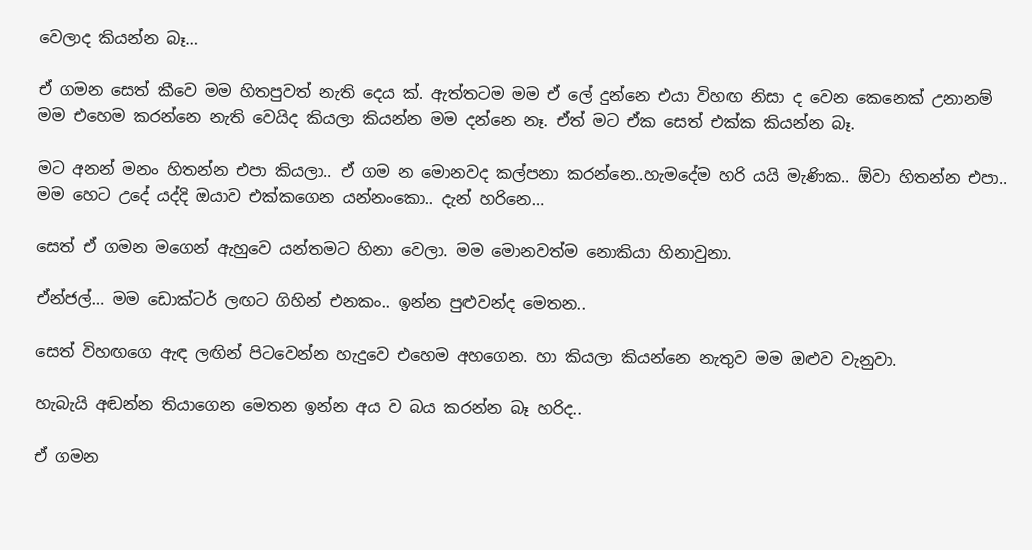වෙලාද කියන්න බෑ…

ඒ ගමන සෙත් කීවෙ මම හිතපුවත් නැති දෙය ක්. ඇත්තටම මම ඒ ලේ දුන්නෙ එයා විහඟ නිසා ද වෙන කෙනෙක් උනානම් මම එහෙම කරන්නෙ නැති වෙයිද කියලා කියන්න මම දන්නෙ නෑ. ඒත් මට ඒක සෙත් එක්ක කියන්න බෑ.

මට අනන් මනං හිතන්න එපා කියලා.. ඒ ගම න මොනවද කල්පනා කරන්නෙ..හැමදේම හරි යයි මැණික.. ඕවා හිතන්න එපා.. මම හෙට උදේ යද්දි ඔයාව එක්කගෙන යන්නංකො.. දැන් හරිනෙ…

සෙත් ඒ ගමන මගෙන් ඇහුවෙ යන්තමට හිනා වෙලා. මම මොනවත්ම නොකියා හිනාවුනා.

ඒන්ජල්… මම ඩොක්ටර් ලඟට ගිහින් එනකං.. ඉන්න පුළුවන්ද මෙතන..

සෙත් විහඟගෙ ඇඳ ලඟින් පිටවෙන්න හැදුවෙ එහෙම අහගෙන. හා කියලා කියන්නෙ නැතුව මම ඔළුව වැනුවා.

හැබැයි අඬන්න තියාගෙන මෙතන ඉන්න අය ව බය කරන්න බෑ හරිද..

ඒ ගමන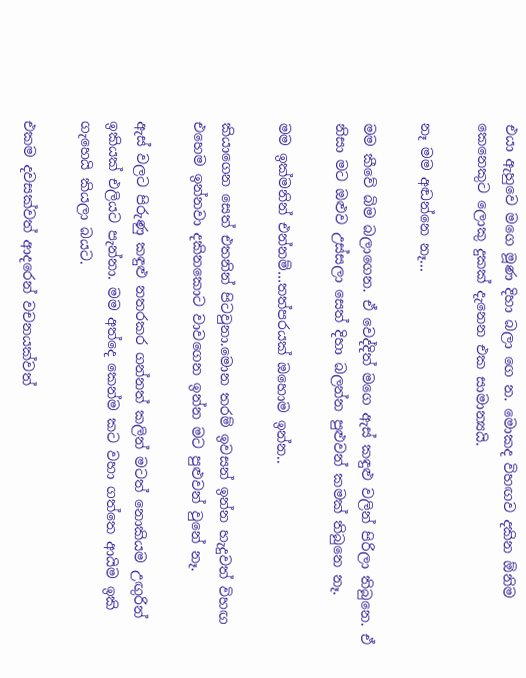එයා ඇහුවෙ මගෙ මූණ දිහා බලා ගෙ න. මොකද විහඟව දකින ඕනිම කෙනෙකුට ලොකු දුකක් දැනෙන එක සාමාන්‍යයි.

නෑ මම අඬන්නෙ නෑ…

මම කීවේ බිම බලාගෙන. ඒ වෙද්දිත් මගෙ ඇස් කඳුළු වලින් පිරිලා තිබුනෙ. ඒ නිසා මට ඔළුව උස්සලා සෙත් දිහා බලන්න පුළුවන් කමක් තිබුනෙ නෑ.

මම ඉක්මනින් එන්නම්…තත්පරයක් ඔහොම ඉන්න..

කියාගෙන සෙත් එතනින් පිටවුනා.මොන තරම් ඉවසන් ඉන්න හැදුවත් විහඟ එහෙම ඉන්නවා දකිනකොට වාවගෙන ඉන්න මට පුළුවන් වුනේ නෑ.

ඇස් වලට පිරුණු කඳුළු නතරකර ගන්නත් කලින් මටත් නොකියම උඟුරින් ඉකියක් එලියට පැන්නා. මම අත්දෙ කෙන්ම කට වහා ගත්තෙ ආයිම ඉකි ගැහෙයි කියලා බයට.

එකම දවසක්වත් ආදරෙන් වචනයක්වත්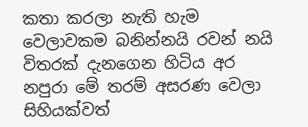කතා කරලා නැති හැම වෙලාවකම බනින්නයි රවන් නයි විතරක් දැනගෙන හිටිය අර නපුරා මේ තරම් අසරණ වෙලා සිහියක්වත්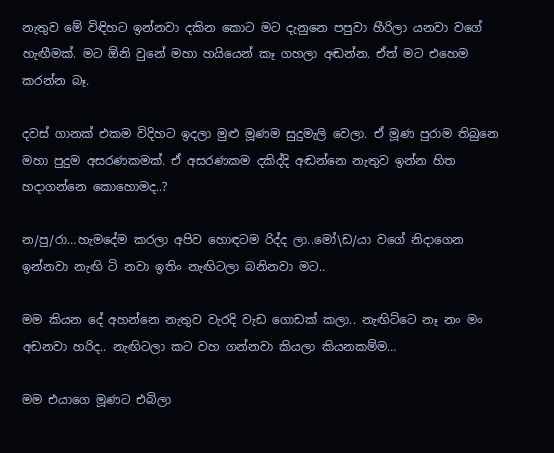නැතුව මේ විඳිහට ඉන්නවා දකින කොට මට දැනුනෙ පපුවා හීරිලා යනවා වගේ හැඟීමක්. මට ඕනි වුනේ මහා හයියෙන් කෑ ගහලා අඬන්න. ඒත් මට එහෙම කරන්න බෑ.

දවස් ගානක් එකම විදිහට ඉදලා මුළු මූණම සුදුමැලි වෙලා. ඒ මූණ පුරාම තිබුනෙ මහා පුදුම අසරණකමක්. ඒ අසරණකම දකිද්දි අඬන්නෙ නැතුව ඉන්න හිත හදාගන්නෙ කොහොමද..?

න/පු/රා…හැමදේම කරලා අපිව හොඳටම රිද්ද ලා..මෝ\ඩ/යා වගේ නිදාගෙන ඉන්නවා නැඟි ටි නවා ඉතිං නැඟිටලා බනිනවා මට..

මම කියන දේ අහන්නෙ නැතුව වැරදි වැඩ ගොඩක් කලා.. නැඟිට්ටෙ නෑ නං මං අඩනවා හරිද.. නැඟිටලා කට වහ ගන්නවා කියලා කියනකම්ම…

මම එයාගෙ මූණට එබිලා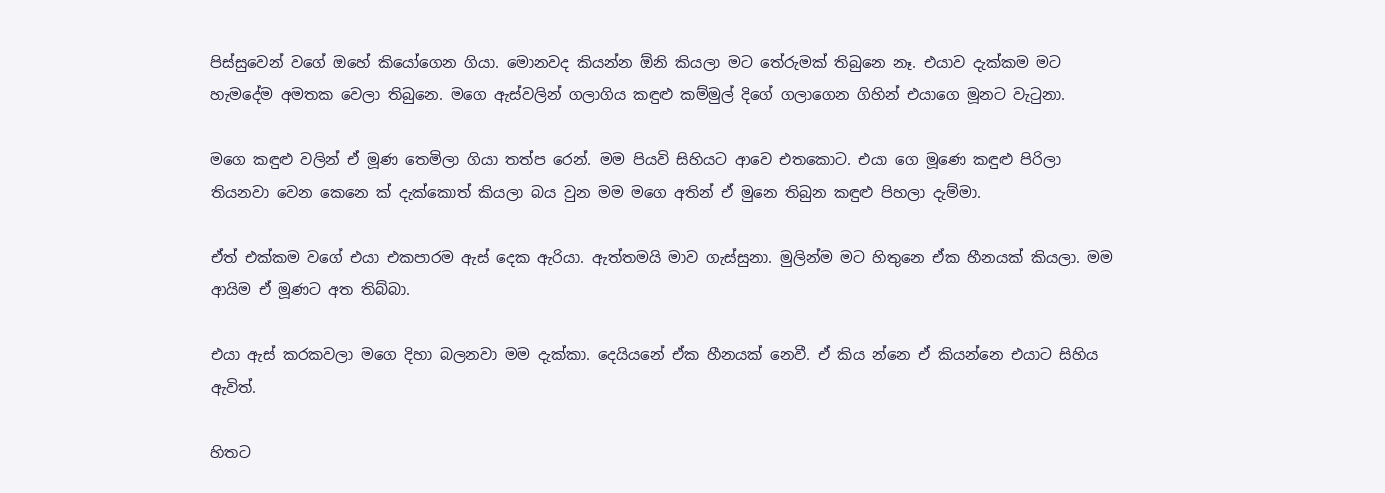පිස්සුවෙන් වගේ ඔහේ කියෝගෙන ගියා. මොනවද කියන්න ඕනි කියලා මට තේරුමක් තිබුනෙ නෑ. එයාව දැක්කම මට හැමදේම අමතක වෙලා තිබුනෙ. මගෙ ඇස්වලින් ගලාගිය කඳුළු කම්මුල් දිගේ ගලාගෙන ගිහින් එයාගෙ මූනට වැටුනා.

මගෙ කඳුළු වලින් ඒ මූණ තෙමිලා ගියා තත්ප රෙන්. මම පියවි සිහියට ආවෙ එතකොට. එයා ගෙ මූණෙ කඳුළු පිරිලා තියනවා වෙන කෙනෙ ක් දැක්කොත් කියලා බය වුන මම මගෙ අතින් ඒ මුනෙ තිබුන කඳුළු පිහලා දැම්මා.

ඒත් එක්කම වගේ එයා එකපාරම ඇස් දෙක ඇරියා. ඇත්තමයි මාව ගැස්සුනා. මුලින්ම මට හිතුනෙ ඒක හීනයක් කියලා. මම ආයිම ඒ මූණට අත තිබ්බා.

එයා ඇස් කරකවලා මගෙ දිහා බලනවා මම දැක්කා. දෙයියනේ ඒක හීනයක් නෙවී. ඒ කිය න්නෙ ඒ කියන්නෙ එයාට සිහිය ඇවිත්.

හිතට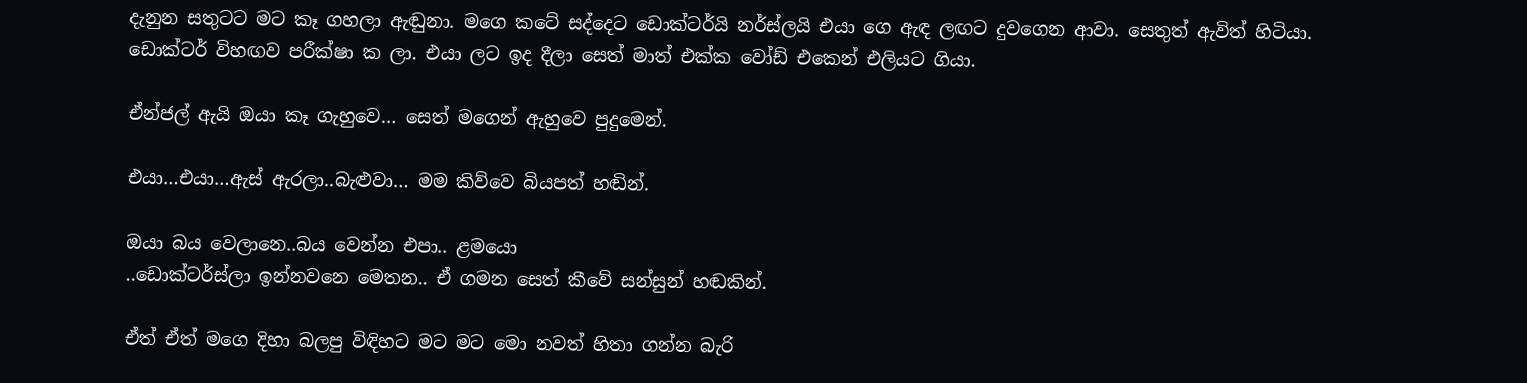දැනුන සතුටට මට කෑ ගහලා ඇඬුනා. මගෙ කටේ සද්දෙට ඩොක්ටර්යි නර්ස්ලයි එයා ගෙ ඇඳ ලඟට දුවගෙන ආවා. සෙතුත් ඇවිත් හිටියා. ඩොක්ටර් විහඟව පරීක්ෂා ක ලා. එයා ලට ඉද දීලා සෙත් මාත් එක්ක වෝඩ් එකෙන් එලියට ගියා.

ඒන්ජල් ඇයි ඔයා කෑ ගැහුවෙ… සෙත් මගෙන් ඇහුවෙ පුදුමෙන්.

එයා…එයා…ඇස් ඇරලා..බැළුවා… මම කිව්වෙ බියපත් හඬින්.

ඔයා බය වෙලානෙ..බය වෙන්න එපා.. ළමයො
..ඩොක්ටර්ස්ලා ඉන්නවනෙ මෙතන.. ඒ ගමන සෙත් කීවේ සන්සුන් හඬකින්.

ඒත් ඒත් මගෙ දිහා බලපු විඳිහට මට මට මො නවත් හිතා ගන්න බැරි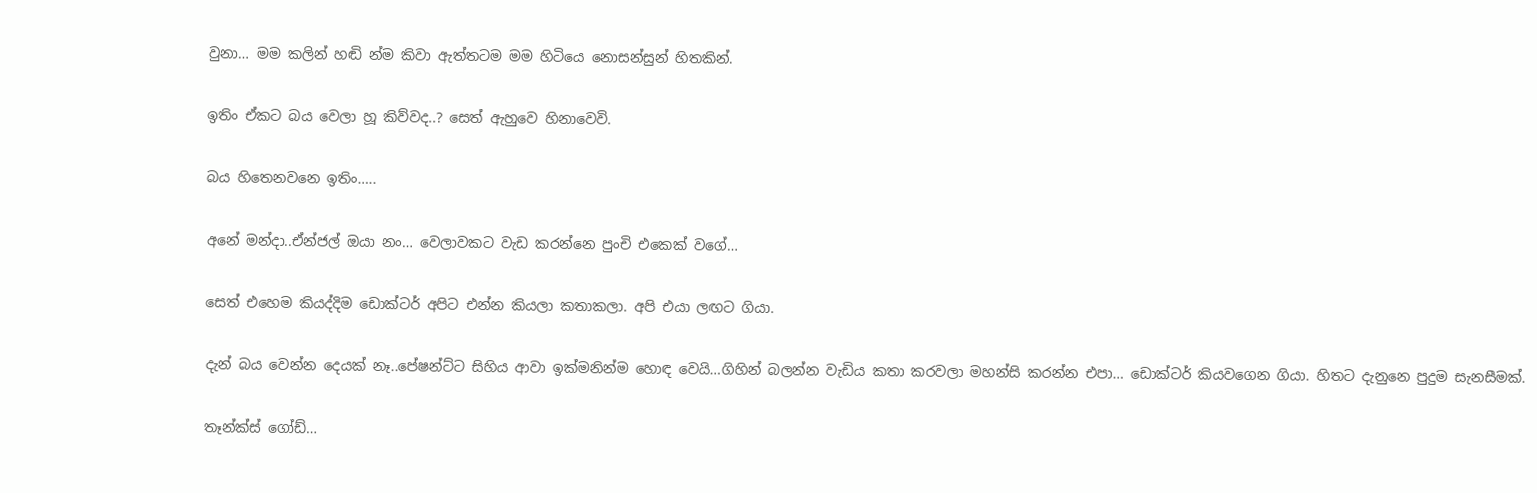වුනා… මම කලින් හඬි න්ම කිවා ඇත්තටම මම හිටියෙ නොසන්සුන් හිතකින්.

ඉතිං ඒකට බය වෙලා හූ කිව්වද..? සෙත් ඇහුවෙ හිනාවෙවි.

බය හිතෙනවනෙ ඉතිං…..

අනේ මන්දා..ඒන්ජල් ඔයා නං… වෙලාවකට වැඩ කරන්නෙ පුංචි එකෙක් වගේ…

සෙත් එහෙම කියද්දිම ඩොක්ටර් අපිට එන්න කියලා කතාකලා. අපි එයා ලඟට ගියා.

දැන් බය වෙන්න දෙයක් නෑ..පේෂන්ට්ට සිහිය ආවා ඉක්මනින්ම හොඳ වෙයි…ගිහින් බලන්න වැඩිය කතා කරවලා මහන්සි කරන්න එපා… ඩොක්ටර් කියවගෙන ගියා. හිතට දැනුනෙ පුදුම සැනසීමක්.

තෑන්ක්ස් ගෝඩ්…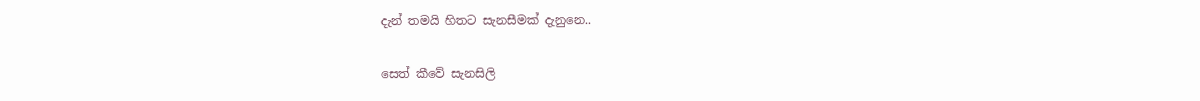දැන් තමයි හිතට සැනසීමක් දැනුනෙ..

සෙත් කීවේ සැනසිලි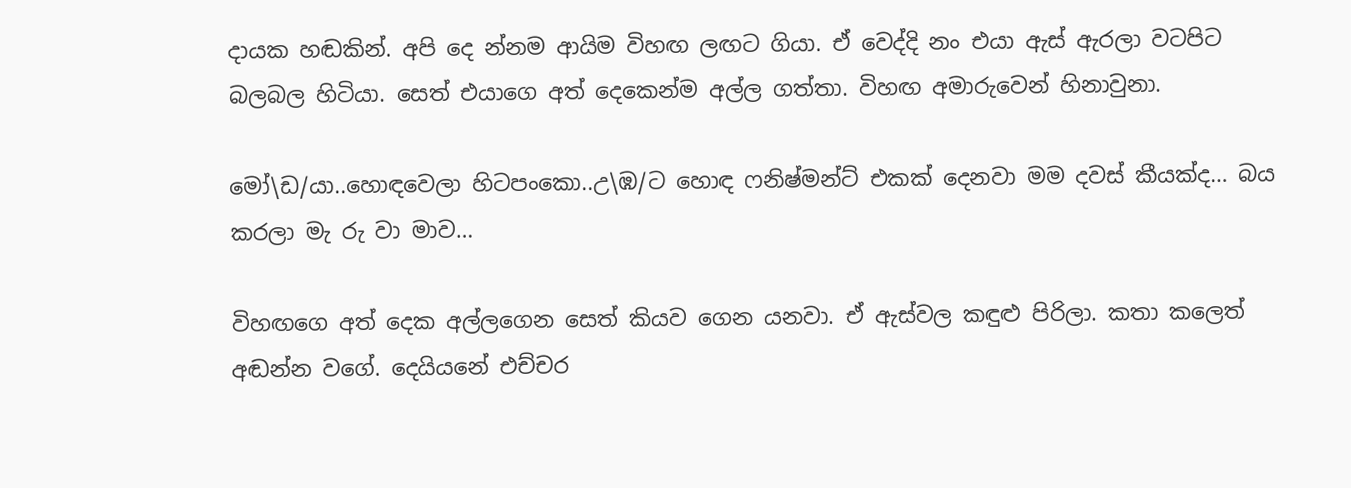දායක හඬකින්. අපි දෙ න්නම ආයිම විහඟ ලඟට ගියා. ඒ වෙද්දි නං එයා ඇස් ඇරලා වටපිට බලබල හිටියා. සෙත් එයාගෙ අත් දෙකෙන්ම අල්ල ගත්තා. විහඟ අමාරුවෙන් හිනාවුනා.

මෝ\ඩ/යා..හොඳවෙලා හිටපංකො..උ\ඹ/ට හොඳ ෆනිෂ්මන්ට් එකක් දෙනවා මම දවස් කීයක්ද… බය කරලා මැ රු වා මාව…

විහඟගෙ අත් දෙක අල්ලගෙන සෙත් කියව ගෙන යනවා. ඒ ඇස්වල කඳුළු පිරිලා. කතා කලෙත් අඬන්න වගේ. දෙයියනේ එච්චර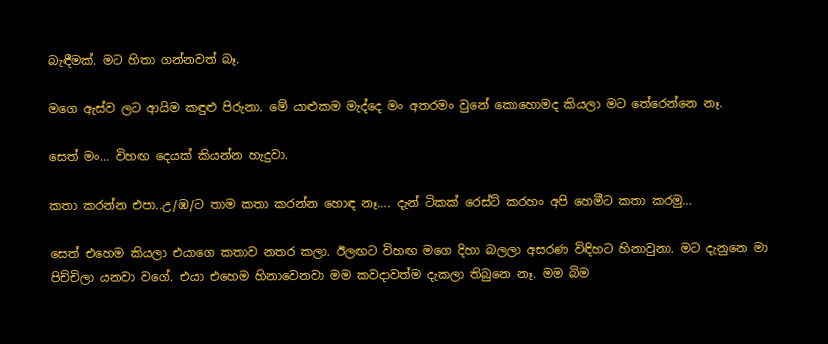බැඳීමක්. මට හිතා ගන්නවත් බෑ.

මගෙ ඇස්ව ලට ආයිම කඳුළු පිරුනා. මේ යාළුකම මැද්දෙ මං අතරමං වුනේ කොහොමද කියලා මට තේරෙන්නෙ නෑ.

සෙත් මං… විහඟ දෙයක් කියන්න හැදුවා.

කතා කරන්න එපා..උ/ඹ/ට තාම කතා කරන්න හොඳ නෑ…. දැන් ටිකක් රෙස්ට් කරහං අපි හෙමීට කතා කරමු…

සෙත් එහෙම කියලා එයාගෙ කතාව නතර කලා. ඊලඟට විහඟ මගෙ දිහා බලලා අසරණ විඳිහට හිනාවුනා. මට දැනුනෙ මා පිච්චිලා යනවා වගේ. එයා එහෙම හිනාවෙනවා මම කවදාවත්ම දැකලා තිබුනෙ නෑ. මම බිම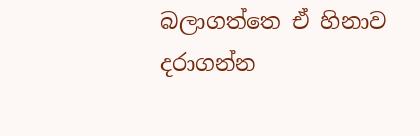බලාගත්තෙ ඒ හිනාව දරාගන්න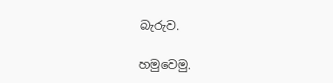බැරුව.

හමුවෙමු.